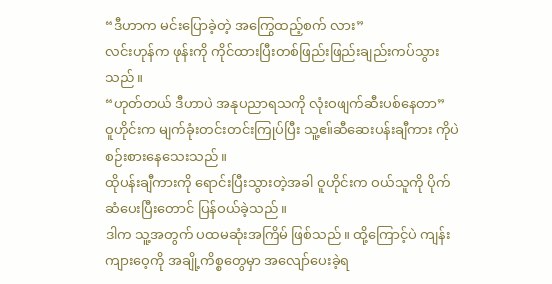“ဒီဟာက မင်းပြောခဲ့တဲ့ အကြွေထည့်စက် လား”
လင်းဟုန်က ဖုန်းကို ကိုင်ထားပြီးတစ်ဖြည်းဖြည်းချည်းကပ်သွားသည်။
“ဟုတ်တယ် ဒီဟာပဲ အနုပညာရသကို လုံးဝဖျက်ဆီးပစ်နေတာ”
ဝူဟိုင်းက မျက်ခုံးတင်းတင်းကြုပ်ပြီး သူ့ဧ။်ဆီဆေးပန်းချီကား ကိုပဲ စဉ်းစားနေသေးသည်။
ထိုပန်းချီကားကို ရောင်းပြီးသွားတဲ့အခါ ဝူဟိုင်းက ဝယ်သူကို ပိုက်ဆံပေးပြီးတောင် ပြန်ဝယ်ခဲ့သည်။
ဒါက သူ့အတွက် ပထမဆုံးအကြိမ် ဖြစ်သည်။ ထို့ကြောင့်ပဲ ကျန်းကျားဝေ့ကို အချို့ကိစ္စတွေမှာ အလျော်ပေးခဲ့ရ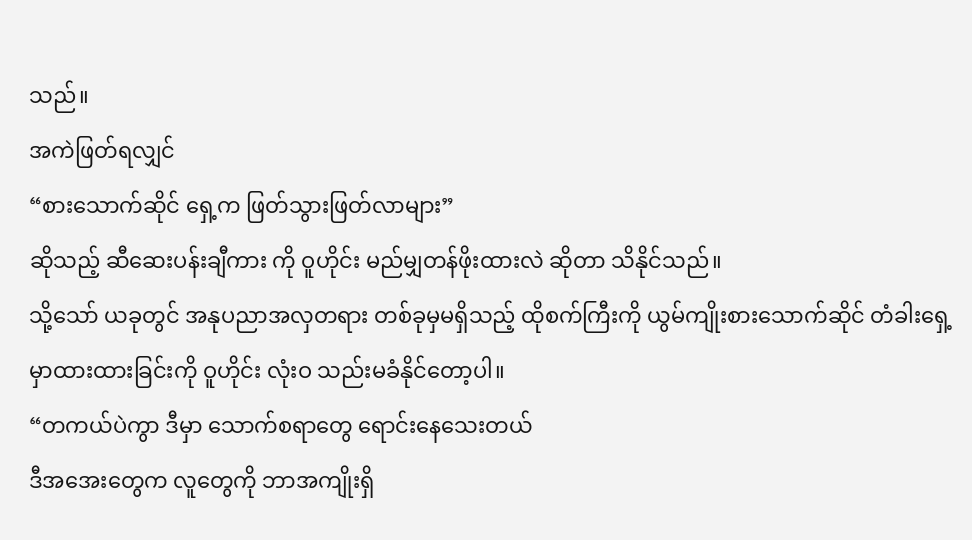သည်။
အကဲဖြတ်ရလျှင်
“စားသောက်ဆိုင် ရှေ့က ဖြတ်သွားဖြတ်လာများ”
ဆိုသည့် ဆီဆေးပန်းချီကား ကို ဝူဟိုင်း မည်မျှတန်ဖိုးထားလဲ ဆိုတာ သိနိုင်သည်။
သို့သော် ယခုတွင် အနုပညာအလှတရား တစ်ခုမှမရှိသည့် ထိုစက်ကြီးကို ယွမ်ကျိုးစားသောက်ဆိုင် တံခါးရှေ့မှာထားထားခြင်းကို ဝူဟိုင်း လုံးဝ သည်းမခံနိုင်တော့ပါ။
“တကယ်ပဲကွာ ဒီမှာ သောက်စရာတွေ ရောင်းနေသေးတယ်
ဒီအအေးတွေက လူတွေကို ဘာအကျိုးရှိ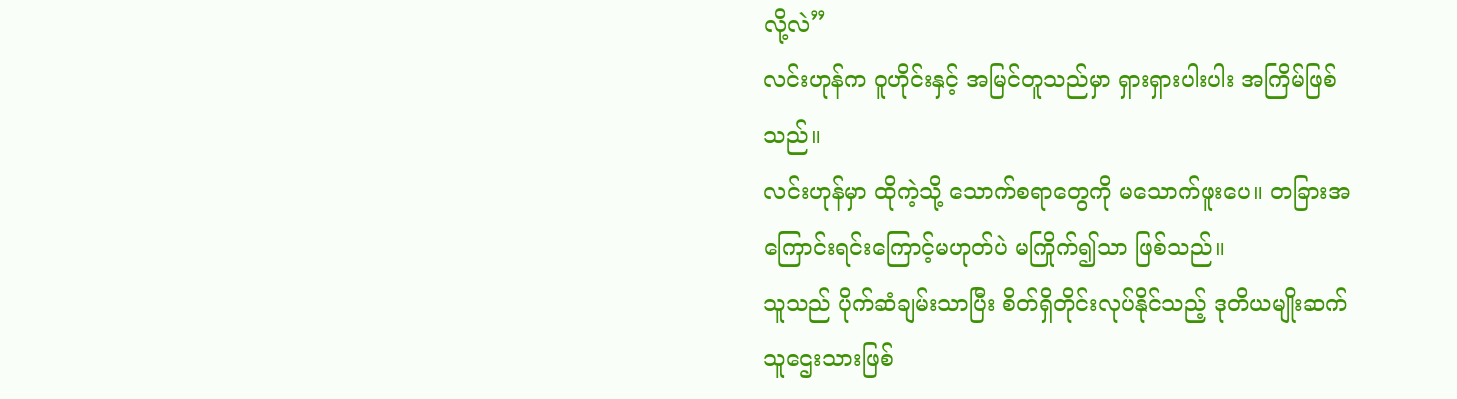လို့လဲ”
လင်းဟုန်က ဝူဟိုင်းနှင့် အမြင်တူသည်မှာ ရှားရှားပါးပါး အကြိမ်ဖြစ်သည်။
လင်းဟုန်မှာ ထိုကဲ့သို့ သောက်စရာတွေကို မသောက်ဖူးပေ။ တခြားအကြောင်းရင်းကြောင့်မဟုတ်ပဲ မကြိုက်၍သာ ဖြစ်သည်။
သူသည် ပိုက်ဆံချမ်းသာပြီး စိတ်ရှိတိုင်းလုပ်နိုင်သည့် ဒုတိယမျိုးဆက် သူဌေးသားဖြစ်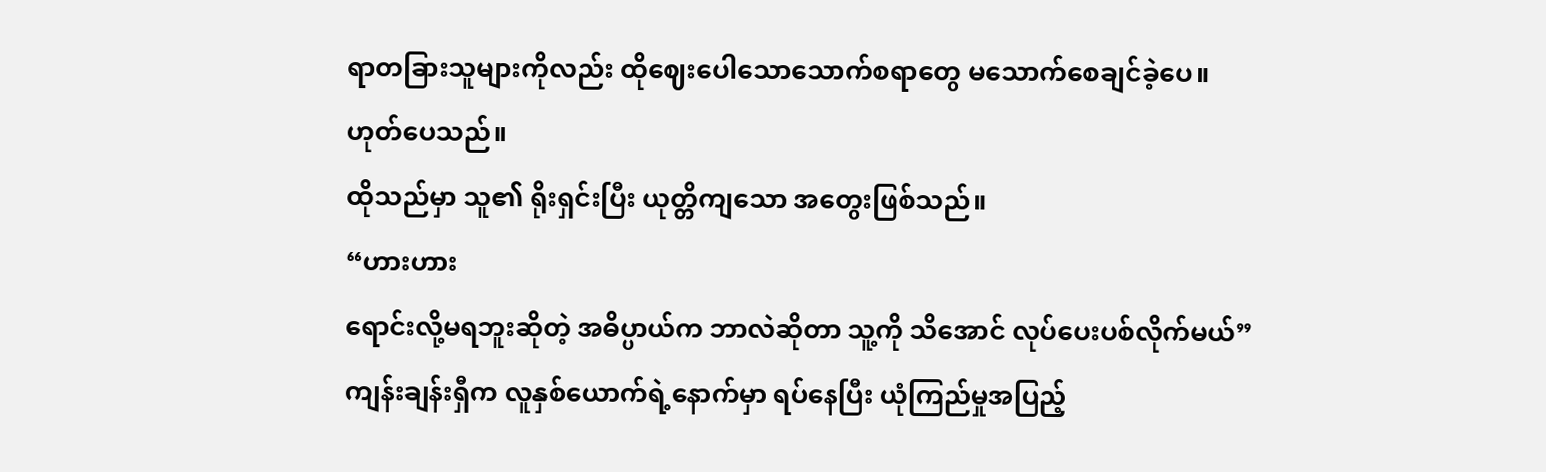ရာတခြားသူများကိုလည်း ထိုဈေးပေါသောသောက်စရာတွေ မသောက်စေချင်ခဲ့ပေ။
ဟုတ်ပေသည်။
ထိုသည်မှာ သူ၏ ရိုးရှင်းပြီး ယုတ္တိကျသော အတွေးဖြစ်သည်။
“ဟားဟား
ရောင်းလို့မရဘူးဆိုတဲ့ အဓိပ္ပာယ်က ဘာလဲဆိုတာ သူ့ကို သိအောင် လုပ်ပေးပစ်လိုက်မယ်”
ကျန်းချန်းရှီက လူနှစ်ယောက်ရဲ့နောက်မှာ ရပ်နေပြီး ယုံကြည်မှုအပြည့်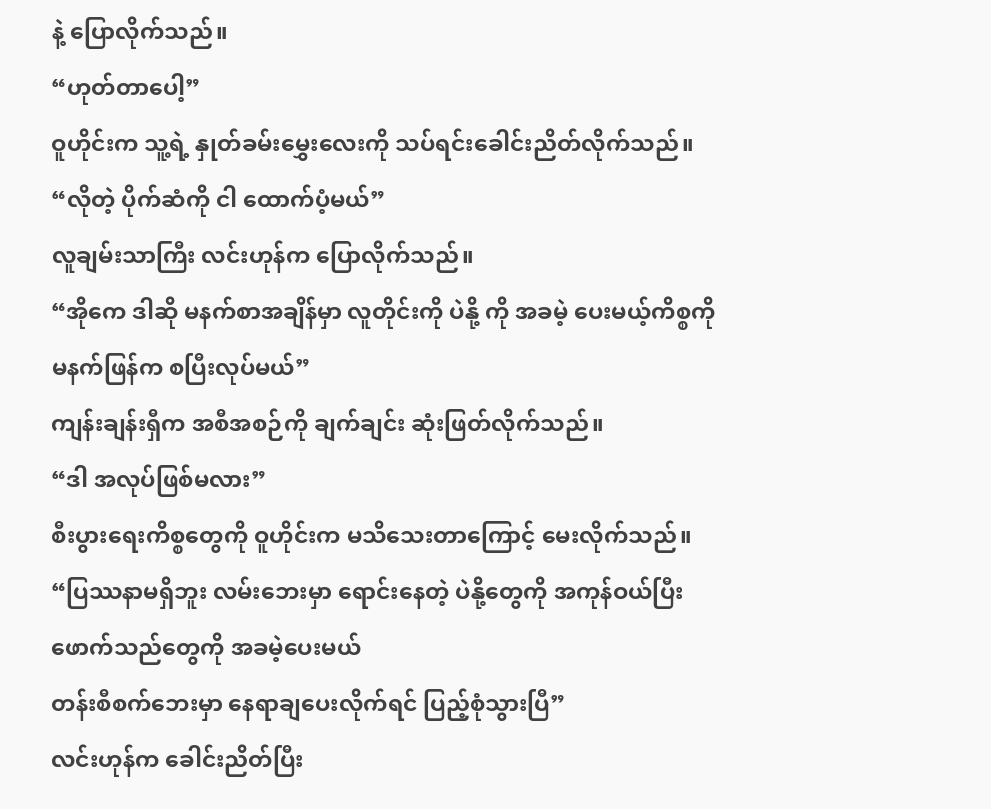နဲ့ ပြောလိုက်သည်။
“ဟုတ်တာပေါ့”
ဝူဟိုင်းက သူ့ရဲ့ နှုတ်ခမ်းမွှေးလေးကို သပ်ရင်းခေါင်းညိတ်လိုက်သည်။
“လိုတဲ့ ပိုက်ဆံကို ငါ ထောက်ပံ့မယ်”
လူချမ်းသာကြီး လင်းဟုန်က ပြောလိုက်သည်။
“အိုကေ ဒါဆို မနက်စာအချိန်မှာ လူတိုင်းကို ပဲနို့ ကို အခမဲ့ ပေးမယ့်ကိစ္စကို မနက်ဖြန်က စပြီးလုပ်မယ်”
ကျန်းချန်းရှီက အစီအစဉ်ကို ချက်ချင်း ဆုံးဖြတ်လိုက်သည်။
“ဒါ အလုပ်ဖြစ်မလား”
စီးပွားရေးကိစ္စတွေကို ဝူဟိုင်းက မသိသေးတာကြောင့် မေးလိုက်သည်။
“ပြဿနာမရှိဘူး လမ်းဘေးမှာ ရောင်းနေတဲ့ ပဲနို့တွေကို အကုန်ဝယ်ပြီး ဖောက်သည်တွေကို အခမဲ့ပေးမယ်
တန်းစီစက်ဘေးမှာ နေရာချပေးလိုက်ရင် ပြည့်စုံသွားပြီ”
လင်းဟုန်က ခေါင်းညိတ်ပြီး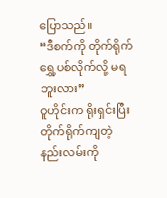ပြောသည်။
“ဒီစက်ကို တိုက်ရိုက်ရွှေ့ပစ်လိုက်လို့ မရဘူးလား”
ဝူဟိုင်းက ရိုးရှင်းပြီး တိုက်ရိုက်ကျတဲ့ နည်းလမ်းကို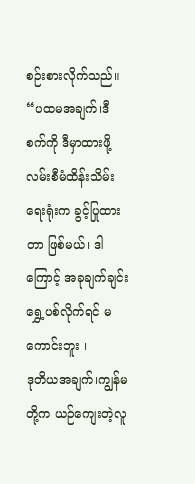စဉ်းစားလိုက်သည်။
“ပထမအချက်၊ဒီစက်ကို ဒီမှာထားဖို့ လမ်းစီမံထိန်းသိမ်းရေးရုံးက ခွင့်ပြုထားတာ ဖြစ်မယ်၊ ဒါကြောင့် အခုချက်ချင်း ရွှေ့ပစ်လိုက်ရင် မကောင်းဘူး ၊
ဒုတိယအချက်၊ကျွန်မတို့က ယဉ်ကျေးတဲ့လူ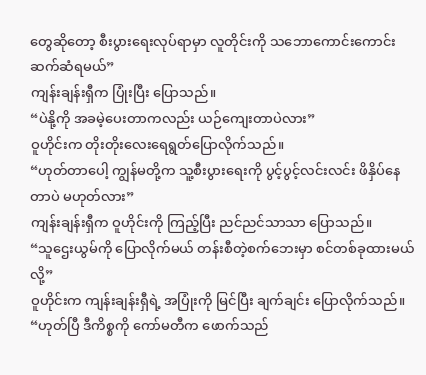တွေဆိုတော့ စီးပွားရေးလုပ်ရာမှာ လူတိုင်းကို သဘောကောင်းကောင်း ဆက်ဆံရမယ်”
ကျန်းချန်းရှီက ပြုံးပြီး ပြောသည်။
“ပဲနို့ကို အခမဲ့ပေးတာကလည်း ယဉ်ကျေးတာပဲလား”
ဝူဟိုင်းက တိုးတိုးလေးရေရွတ်ပြောလိုက်သည်။
“ဟုတ်တာပေါ့ ကျွန်မတို့က သူ့စီးပွားရေးကို ပွင့်ပွင့်လင်းလင်း ဖိနှိပ်နေတာပဲ မဟုတ်လား”
ကျန်းချန်းရှီက ဝူဟိုင်းကို ကြည့်ပြီး ညင်ညင်သာသာ ပြောသည်။
“သူဌေးယွမ်ကို ပြောလိုက်မယ် တန်းစီတဲ့စက်ဘေးမှာ စင်တစ်ခုထားမယ်လို့”
ဝူဟိုင်းက ကျန်းချန်းရှီရဲ့ အပြုံးကို မြင်ပြီး ချက်ချင်း ပြောလိုက်သည်။
“ဟုတ်ပြီ ဒီကိစ္စကို ကော်မတီက ဖောက်သည်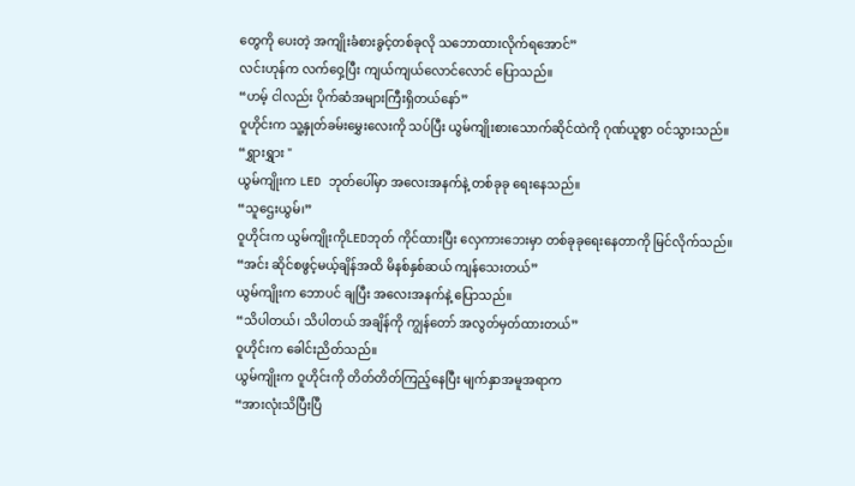တွေကို ပေးတဲ့ အကျိုးခံစားခွင့်တစ်ခုလို သဘောထားလိုက်ရအောင်”
လင်းဟုန်က လက်ဝှေ့ပြီး ကျယ်ကျယ်လောင်လောင် ပြောသည်။
“ဟမ့် ငါလည်း ပိုက်ဆံအများကြီးရှိတယ်နော်”
ဝူဟိုင်းက သူ့နှုတ်ခမ်းမွှေးလေးကို သပ်ပြီး ယွမ်ကျိုးစားသောက်ဆိုင်ထဲကို ဂုဏ်ယူစွာ ဝင်သွားသည်။
“ရွှားရွှား "
ယွမ်ကျိုးက LED ဘုတ်ပေါ်မှာ အလေးအနက်နဲ့ တစ်ခုခု ရေးနေသည်။
“သူဌေးယွမ်၊”
ဝူဟိုင်းက ယွမ်ကျိုးကိုLEDဘုတ် ကိုင်ထားပြီး လှေကားဘေးမှာ တစ်ခုခုရေးနေတာကို မြင်လိုက်သည်။
“အင်း ဆိုင်စဖွင့်မယ့်ချိန်အထိ မိနစ်နှစ်ဆယ် ကျန်သေးတယ်”
ယွမ်ကျိုးက ဘောပင် ချပြီး အလေးအနက်နဲ့ ပြောသည်။
“သိပါတယ်၊ သိပါတယ် အချိန်ကို ကျွန်တော် အလွတ်မှတ်ထားတယ်”
ဝူဟိုင်းက ခေါင်းညိတ်သည်။
ယွမ်ကျိုးက ဝူဟိုင်းကို တိတ်တိတ်ကြည့်နေပြီး မျက်နှာအမူအရာက
“အားလုံးသိပြီးပြီ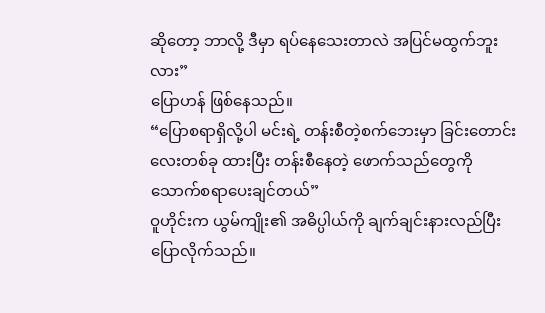ဆိုတော့ ဘာလို့ ဒီမှာ ရပ်နေသေးတာလဲ အပြင်မထွက်ဘူးလား”
ပြောဟန် ဖြစ်နေသည်။
“ပြောစရာရှိလို့ပါ မင်းရဲ့ တန်းစီတဲ့စက်ဘေးမှာ ခြင်းတောင်းလေးတစ်ခု ထားပြီး တန်းစီနေတဲ့ ဖောက်သည်တွေကို သောက်စရာပေးချင်တယ်”
ဝူဟိုင်းက ယွမ်ကျိုး၏ အဓိပ္ပါယ်ကို ချက်ချင်းနားလည်ပြီး ပြောလိုက်သည်။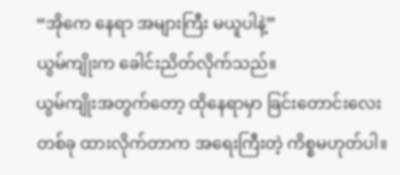“အိုကေ နေရာ အများကြီး မယူပါနဲ့”
ယွမ်ကျိုးက ခေါင်းညိတ်လိုက်သည်။
ယွမ်ကျိုးအတွက်တော့ ထိုနေရာမှာ ခြင်းတောင်းလေးတစ်ခု ထားလိုက်တာက အရေးကြီးတဲ့ ကိစ္စမဟုတ်ပါ။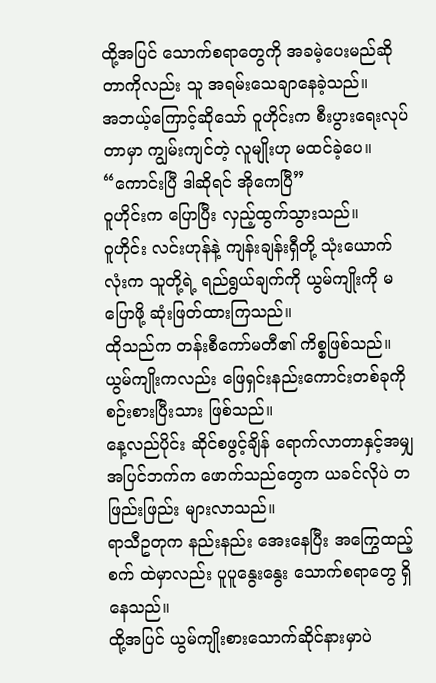ထို့အပြင် သောက်စရာတွေကို အခမဲ့ပေးမည်ဆိုတာကိုလည်း သူ အရမ်းသေချာနေခဲ့သည်။
အဘယ့်ကြောင့်ဆိုသော် ဝူဟိုင်းက စီးပွားရေးလုပ်တာမှာ ကျွမ်းကျင်တဲ့ လူမျိုးဟု မထင်ခဲ့ပေ။
“ကောင်းပြီ ဒါဆိုရင် အိုကေပြီ”
ဝူဟိုင်းက ပြောပြီး လှည့်ထွက်သွားသည်။
ဝူဟိုင်း လင်းဟုန်နဲ့ ကျန်းချန်းရှီတို့ သုံးယောက်လုံးက သူတို့ရဲ့ ရည်ရွယ်ချက်ကို ယွမ်ကျိုးကို မပြောဖို့ ဆုံးဖြတ်ထားကြသည်။
ထိုသည်က တန်းစီကော်မတီ၏ ကိစ္စဖြစ်သည်။
ယွမ်ကျိုးကလည်း ဖြေရှင်းနည်းကောင်းတစ်ခုကို စဉ်းစားပြီးသား ဖြစ်သည်။
နေ့လည်ပိုင်း ဆိုင်စဖွင့်ချိန် ရောက်လာတာနှင့်အမျှ အပြင်ဘက်က ဖောက်သည်တွေက ယခင်လိုပဲ တဖြည်းဖြည်း များလာသည်။
ရာသီဥတုက နည်းနည်း အေးနေပြီး အကြွေထည့်စက် ထဲမှာလည်း ပူပူနွေးနွေး သောက်စရာတွေ ရှိနေသည်။
ထို့အပြင် ယွမ်ကျိုးစားသောက်ဆိုင်နားမှာပဲ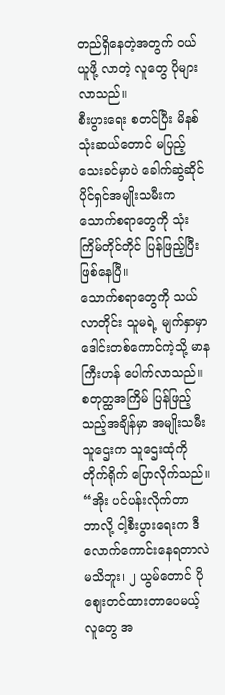တည်ရှိနေတဲ့အတွက် ဝယ်ယူဖို့ လာတဲ့ လူတွေ ပိုများလာသည်။
စီးပွားရေး စတင်ပြီး မိနစ် သုံးဆယ်တောင် မပြည့်သေးခင်မှာပဲ ခေါက်ဆွဲဆိုင်ပိုင်ရှင်အမျိုးသမီးက သောက်စရာတွေကို သုံးကြိမ်တိုင်တိုင် ပြန်ဖြည့်ပြီး ဖြစ်နေပြီ။
သောက်စရာတွေကို သယ်လာတိုင်း သူမရဲ့ မျက်နှာမှာ ဒေါင်းတစ်ကောင်ကဲ့သို့ မာနကြီးဟန် ပေါက်လာသည်။
စတုတ္ထအကြိမ် ပြန်ဖြည့်သည့်အချိန်မှာ အမျိုးသမီးသူဌေးက သူဌေးထုံကို တိုက်ရိုက် ပြောလိုက်သည်။
“အိုး ပင်ပန်းလိုက်တာ
ဘာလို့ ငါ့စီးပွားရေးက ဒီလောက်ကောင်းနေရတာလဲ မသိဘူး၊ ၂ ယွမ်တောင် ပိုစျေးတင်ထားတာပေမယ့် လူတွေ အ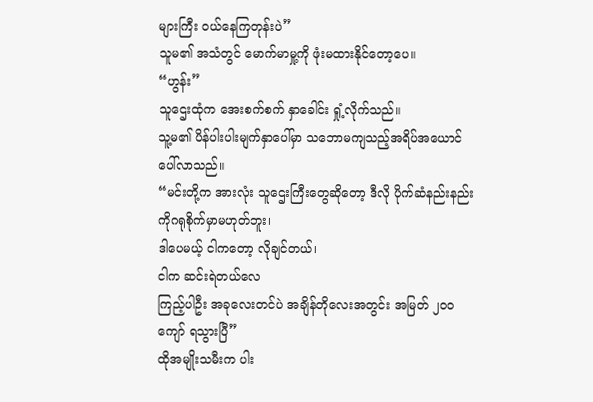များကြီး ဝယ်နေကြတုန်းပဲ”
သူမ၏ အသံတွင် မောက်မာမှု့ကို ဖုံးမထားနိုင်တော့ပေ။
“ဟွန်း”
သူဌေးထုံက အေးစက်စက် နှာခေါင်း ရှုံ့လိုက်သည်။
သူ့မ၏ ပိန်ပါးပါးမျက်နှာပေါ်မှာ သဘောမကျသည့်အရိပ်အယောင် ပေါ်လာသည်။
“မင်းတို့က အားလုံး သူဌေးကြီးတွေဆိုတော့ ဒီလို ပိုက်ဆံနည်းနည်းကိုဂရုစိုက်မှာမဟုတ်ဘူး၊
ဒါပေမယ့် ငါကတော့ လိုချင်တယ်၊
ငါက ဆင်းရဲတယ်လေ
ကြည့်ပါဦး အခုလေးတင်ပဲ အချိန်တိုလေးအတွင်း အမြတ် ၂၀၀ ကျော် ရသွားပြီ”
ထိုအမျိုးသမီးက ပါး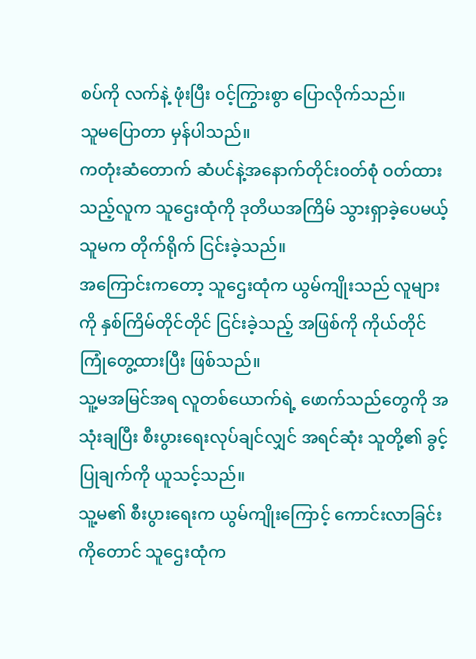စပ်ကို လက်နဲ့ ဖုံးပြီး ၀င့်ကြွားစွာ ပြောလိုက်သည်။
သူမပြောတာ မှန်ပါသည်။
ကတုံးဆံတောက် ဆံပင်နဲ့အနောက်တိုင်း၀တ်စုံ ဝတ်ထားသည့်လူက သူဌေးထုံကို ဒုတိယအကြိမ် သွားရှာခဲ့ပေမယ့် သူမက တိုက်ရိုက် ငြင်းခဲ့သည်။
အကြောင်းကတော့ သူဌေးထုံက ယွမ်ကျိုးသည် လူများကို နှစ်ကြိမ်တိုင်တိုင် ငြင်းခဲ့သည့် အဖြစ်ကို ကိုယ်တိုင် ကြုံတွေ့ထားပြီး ဖြစ်သည်။
သူ့မအမြင်အရ လူတစ်ယောက်ရဲ့ ဖောက်သည်တွေကို အသုံးချပြီး စီးပွားရေးလုပ်ချင်လျှင် အရင်ဆုံး သူတို့၏ ခွင့်ပြုချက်ကို ယူသင့်သည်။
သူ့မ၏ စီးပွားရေးက ယွမ်ကျိုးကြောင့် ကောင်းလာခြင်းကိုတောင် သူဌေးထုံက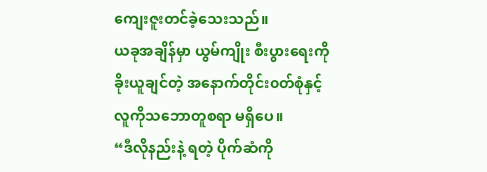ကျေးဇူးတင်ခဲ့သေးသည်။
ယခုအချိန်မှာ ယွမ်ကျိုး စီးပွားရေးကို ခိုးယူချင်တဲ့ အနောက်တိုင်း၀တ်စုံနှင့်လူကိုသဘောတူစရာ မရှိပေ။
“ဒီလိုနည်းနဲ့ ရတဲ့ ပိုက်ဆံကို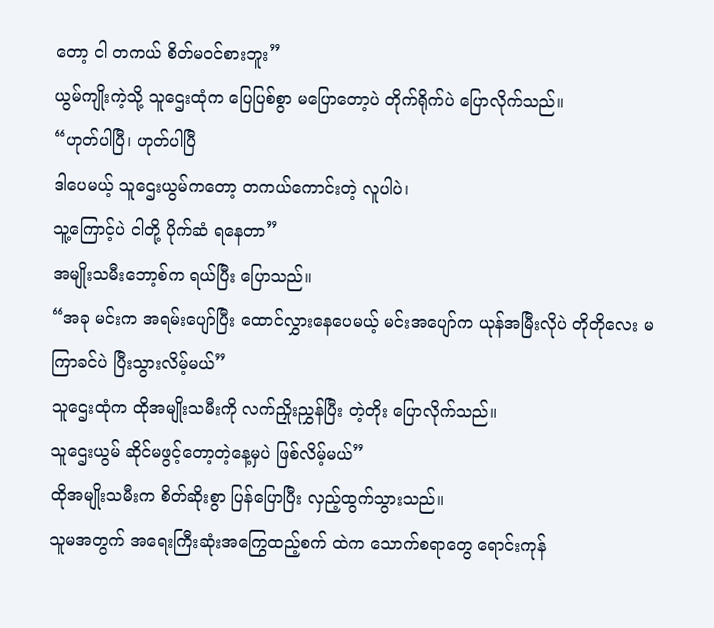တော့ ငါ တကယ် စိတ်မဝင်စားဘူး”
ယွမ်ကျိုးကဲ့သို့ သူဌေးထုံက ပြေပြစ်စွာ မပြောတော့ပဲ တိုက်ရိုက်ပဲ ပြောလိုက်သည်။
“ဟုတ်ပါပြီ၊ ဟုတ်ပါပြီ
ဒါပေမယ့် သူဌေးယွမ်ကတော့ တကယ်ကောင်းတဲ့ လူပါပဲ၊
သူ့ကြောင့်ပဲ ငါတို့ ပိုက်ဆံ ရနေတာ”
အမျိုးသမီးဘော့စ်က ရယ်ပြီး ပြောသည်။
“အခု မင်းက အရမ်းပျော်ပြီး ထောင်လွှားနေပေမယ့် မင်းအပျော်က ယုန်အမြီးလိုပဲ တိုတိုလေး မကြာခင်ပဲ ပြီးသွားလိမ့်မယ်”
သူဌေးထုံက ထိုအမျိုးသမီးကို လက်ညှိုးညွှန်ပြီး တဲ့တိုး ပြောလိုက်သည်။
သူဌေးယွမ် ဆိုင်မဖွင့်တော့တဲ့နေ့မှပဲ ဖြစ်လိမ့်မယ်”
ထိုအမျိုးသမီးက စိတ်ဆိုးစွာ ပြန်ပြောပြီး လှည့်ထွက်သွားသည်။
သူမအတွက် အရေးကြီးဆုံးအကြွေထည့်စက် ထဲက သောက်စရာတွေ ရောင်းကုန်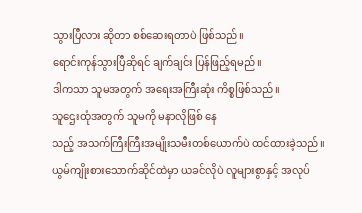သွားပြီလား ဆိုတာ စစ်ဆေးရတာပဲ ဖြစ်သည်။
ရောင်းကုန်သွားပြီဆိုရင် ချက်ချင်း ပြန်ဖြည့်ရမည်။
ဒါကသာ သူမအတွက် အရေးအကြီးဆုံး ကိစ္စဖြစ်သည်။
သူဌေးထုံအတွက် သူမကို မနာလိုဖြစ် နေ
သည့် အသက်ကြီးကြီးအမျိုးသမီးတစ်ယောက်ပဲ ထင်ထားခဲ့သည်။
ယွမ်ကျိုးစားသောက်ဆိုင်ထဲမှာ ယခင်လိုပဲ လူများစွာနှင့် အလုပ်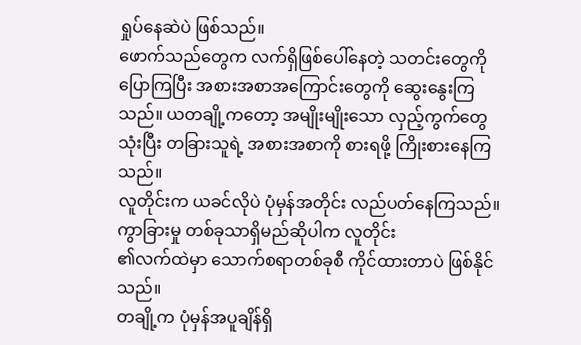ရှုပ်နေဆဲပဲ ဖြစ်သည်။
ဖောက်သည်တွေက လက်ရှိဖြစ်ပေါ်နေတဲ့ သတင်းတွေကို ပြောကြပြီး အစားအစာအကြောင်းတွေကို ဆွေးနွေးကြသည်။ ယတချို့ကတော့ အမျိုးမျိုးသော လှည့်ကွက်တွေ သုံးပြီး တခြားသူရဲ့ အစားအစာကို စားရဖို့ ကြိုးစားနေကြသည်။
လူတိုင်းက ယခင်လိုပဲ ပုံမှန်အတိုင်း လည်ပတ်နေကြသည်။
ကွာခြားမှု တစ်ခုသာရှိမည်ဆိုပါက လူတိုင်း
၏လက်ထဲမှာ သောက်စရာတစ်ခုစီ ကိုင်ထားတာပဲ ဖြစ်နိုင်သည်။
တချို့က ပုံမှန်အပူချိန်ရှိ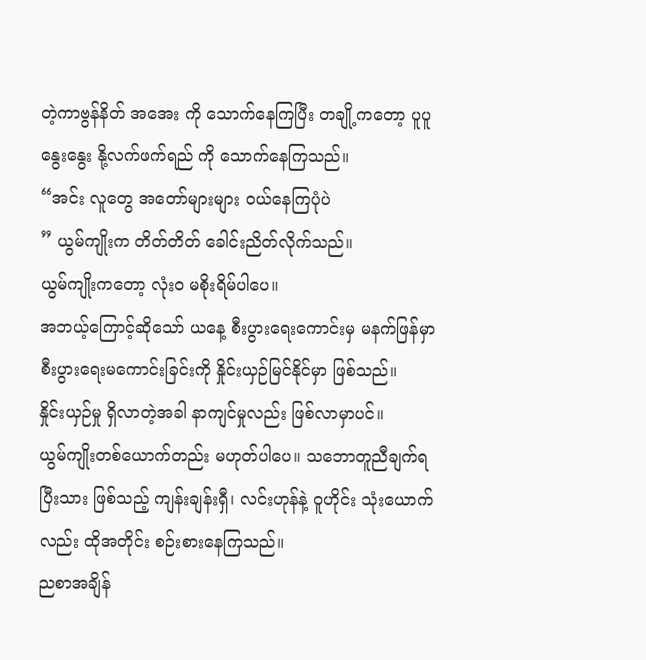တဲ့ကာဗွန်နိတ် အအေး ကို သောက်နေကြပြီး တချို့ကတော့ ပူပူနွေးနွေး နို့လက်ဖက်ရည် ကို သောက်နေကြသည်။
“အင်း လူတွေ အတော်များများ ဝယ်နေကြပုံပဲ
” ယွမ်ကျိုးက တိတ်တိတ် ခေါင်းညိတ်လိုက်သည်။
ယွမ်ကျိုးကတော့ လုံးဝ မစိုးရိမ်ပါပေ။
အဘယ့်ကြောင့်ဆိုသော် ယနေ့ စီးပွားရေးကောင်းမှ မနက်ဖြန်မှာ စီးပွားရေးမကောင်းခြင်းကို နှိုင်းယှဉ်မြင်နိုင်မှာ ဖြစ်သည်။
နှိုင်းယှဉ်မှု ရှိလာတဲ့အခါ နာကျင်မှုလည်း ဖြစ်လာမှာပင်။
ယွမ်ကျိုးတစ်ယောက်တည်း မဟုတ်ပါပေ။ သဘောတူညီချက်ရပြီးသား ဖြစ်သည့် ကျန်းချန်းရှီ၊ လင်းဟုန်နဲ့ ဝူဟိုင်း သုံးယောက်လည်း ထိုအတိုင်း စဉ်းစားနေကြသည်။
ညစာအချိန်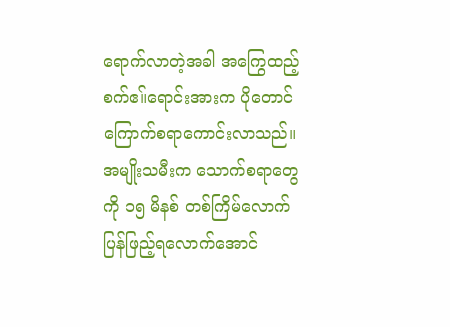ရောက်လာတဲ့အခါ အကြွေထည့်စက်ဧ။်ရောင်းအားက ပိုတောင် ကြောက်စရာကောင်းလာသည်။
အမျိုးသမီးက သောက်စရာတွေကို ၁၅ မိနစ် တစ်ကြိမ်လောက် ပြန်ဖြည့်ရလောက်အောင်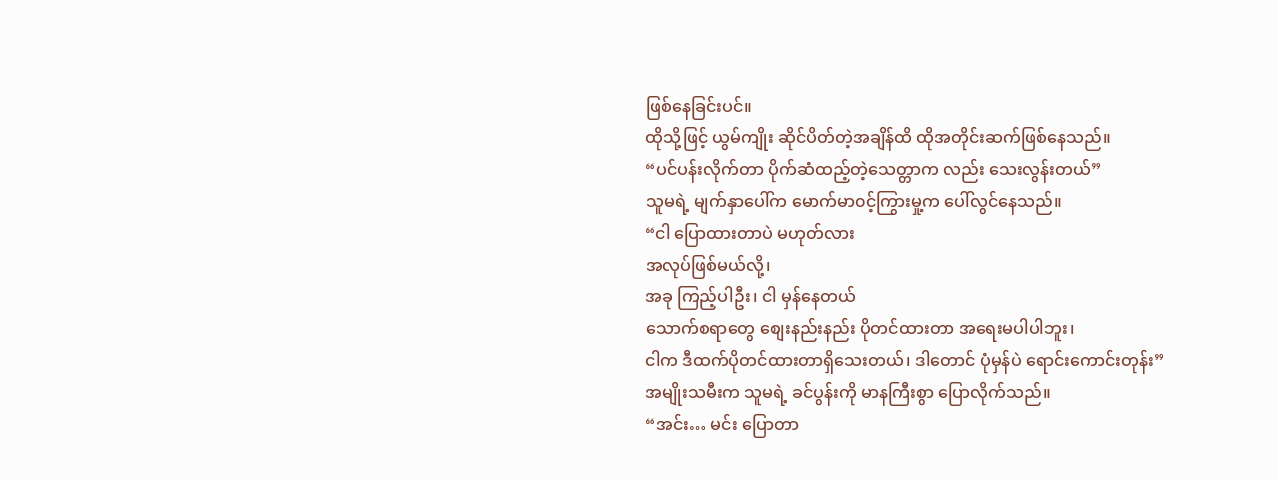ဖြစ်နေခြင်းပင်။
ထိုသို့ဖြင့် ယွမ်ကျိုး ဆိုင်ပိတ်တဲ့အချိန်ထိ ထိုအတိုင်းဆက်ဖြစ်နေသည်။
“ပင်ပန်းလိုက်တာ ပိုက်ဆံထည့်တဲ့သေတ္တာက လည်း သေးလွန်းတယ်”
သူမရဲ့ မျက်နှာပေါ်က မောက်မာ၀င့်ကြွားမှု့က ပေါ်လွင်နေသည်။
“ငါ ပြောထားတာပဲ မဟုတ်လား
အလုပ်ဖြစ်မယ်လို့၊
အခု ကြည့်ပါဦး၊ ငါ မှန်နေတယ်
သောက်စရာတွေ စျေးနည်းနည်း ပိုတင်ထားတာ အရေးမပါပါဘူး၊
ငါက ဒီထက်ပိုတင်ထားတာရှိသေးတယ်၊ ဒါတောင် ပုံမှန်ပဲ ရောင်းကောင်းတုန်း”
အမျိုးသမီးက သူမရဲ့ ခင်ပွန်းကို မာနကြီးစွာ ပြောလိုက်သည်။
“အင်း… မင်း ပြောတာ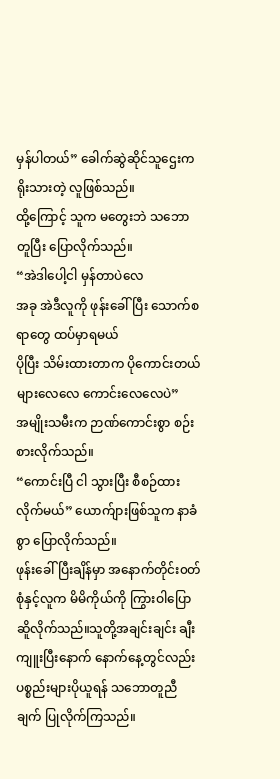မှန်ပါတယ်” ခေါက်ဆွဲဆိုင်သူဌေးက ရိုးသားတဲ့ လူဖြစ်သည်။
ထို့ကြောင့် သူက မတွေးဘဲ သဘောတူပြီး ပြောလိုက်သည်။
“အဲဒါပေါ့ငါ မှန်တာပဲလေ
အခု အဲဒီလူကို ဖုန်းခေါ်ပြီး သောက်စရာတွေ ထပ်မှာရမယ်
ပိုပြီး သိမ်းထားတာက ပိုကောင်းတယ်
များလေလေ ကောင်းလေလေပဲ”
အမျိုးသမီးက ဉာဏ်ကောင်းစွာ စဉ်းစားလိုက်သည်။
“ကောင်းပြီ ငါ သွားပြီး စီစဉ်ထားလိုက်မယ်” ယောက်ျားဖြစ်သူက နာခံစွာ ပြောလိုက်သည်။
ဖုန်းခေါ်ပြီးချိန်မှာ အနောက်တိုင်း၀တ်စုံနှင့်လူက မိမိကိုယ်ကို ကြွားဝါပြောဆိူလိုက်သည်။သူတို့အချင်းချင်း ချီးကျူးပြီးနောက် နောက်နေ့တွင်လည်း ပစ္စည်းများပိုယူရန် သဘောတူညီချက် ပြုလိုက်ကြသည်။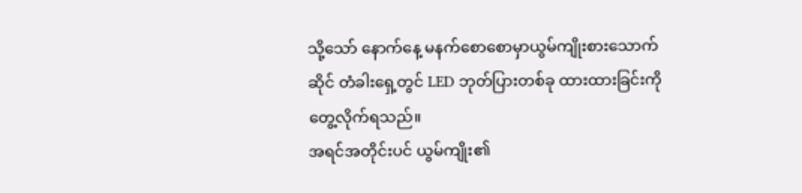သို့သော် နောက်နေ့ မနက်စောစောမှာယွမ်ကျိုးစားသောက်ဆိုင် တံခါးရှေ့တွင် LED ဘုတ်ပြားတစ်ခု ထားထားခြင်းကို တွေ့လိုက်ရသည်။
အရင်အတိုင်းပင် ယွမ်ကျိုး၏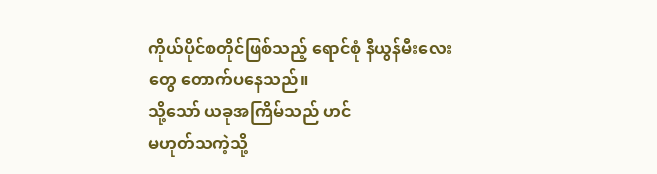ကိုယ်ပိုင်စတိုင်ဖြစ်သည့် ရောင်စုံ နီယွန်မီးလေးတွေ တောက်ပနေသည်။
သို့သော် ယခုအကြိမ်သည် ဟင်
မဟုတ်သကဲ့သို့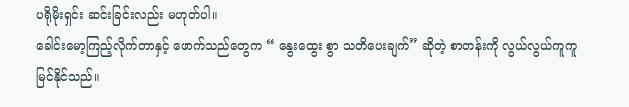ပရိုမိုးရှင်း ဆင်းခြင်းလည်း မဟုတ်ပါ။
ခေါင်းမော့ကြည့်လိုက်တာနှင့် ဖောက်သည်တွေက “ နွေးထွေး စွာ သတိပေးချက်” ဆိုတဲ့ စာတန်းကို လွယ်လွယ်ကူကူ မြင်နိုင်သည်။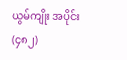ယွမ်ကျိုး အပိုင်း (၄၈၂)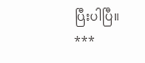ပြီးပါပြီ။
***